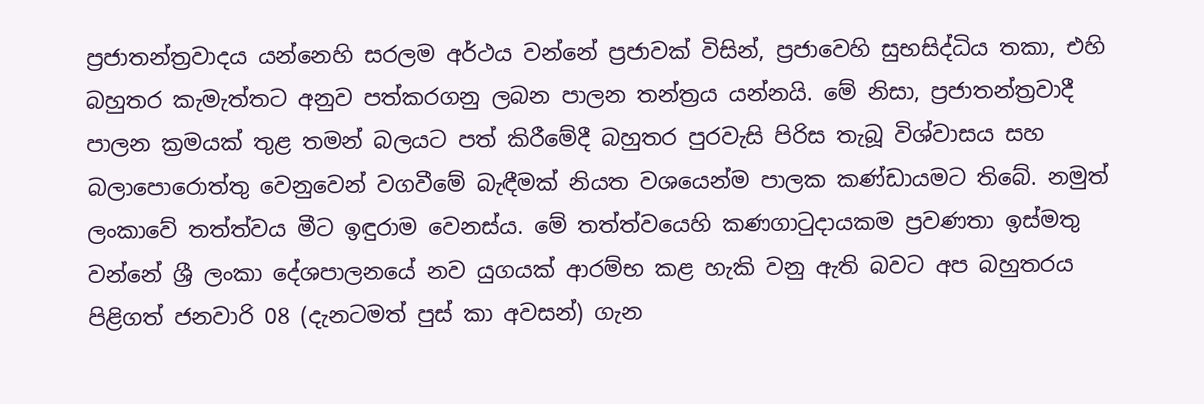ප්‍රජාතන්ත්‍රවාදය යන්නෙහි සරලම අර්ථය වන්නේ ප්‍රජාවක් විසින්, ප්‍රජාවෙහි සුභසිද්ධිය තකා, එහි බහුතර කැමැත්තට අනුව පත්කරගනු ලබන පාලන තන්ත්‍රය යන්නයි. මේ නිසා, ප්‍රජාතන්ත්‍රවාදී පාලන ක්‍රමයක් තුළ තමන් බලයට පත් කිරීමේදී බහුතර පුරවැසි පිරිස තැබූ විශ්වාසය සහ බලාපොරොත්තු වෙනුවෙන් වගවීමේ බැඳීමක් නියත වශයෙන්ම පාලක කණ්ඩායමට තිබේ. නමුත් ලංකාවේ තත්ත්වය මීට ඉඳුරාම වෙනස්ය. මේ තත්ත්වයෙහි කණගාටුදායකම ප්‍රවණතා ඉස්මතු වන්නේ ශ්‍රී ලංකා දේශපාලනයේ නව යුගයක් ආරම්භ කළ හැකි වනු ඇති බවට අප බහුතරය පිළිගත් ජනවාරි 08 (දැනටමත් පුස් කා අවසන්) ගැන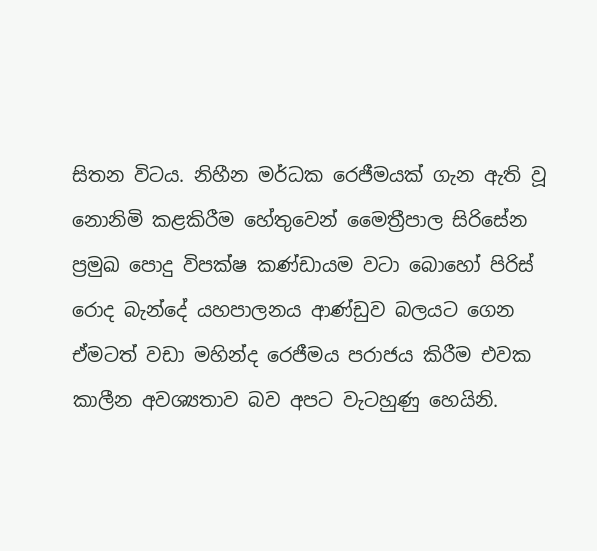සිතන විටය. නිහීන මර්ධක රෙජීමයක් ගැන ඇති වූ නොනිමි කළකිරීම හේතුවෙන් මෛත්‍රීපාල සිරිසේන ප්‍රමුඛ පොදු විපක්ෂ කණ්ඩායම වටා බොහෝ පිරිස් රොද බැන්දේ යහපාලනය ආණ්ඩුව බලයට ගෙන ඒමටත් වඩා මහින්ද රෙජීමය පරාජය කිරීම එවක කාලීන අවශ්‍යතාව බව අපට වැටහුණු හෙයිනි.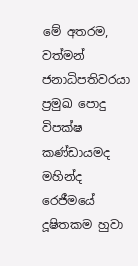මේ අතරම, වත්මන් ජනාධිපතිවරයා ප්‍රමුඛ පොදු විපක්ෂ කණ්ඩායමද මහින්ද රෙජීමයේ දූෂිතකම හුවා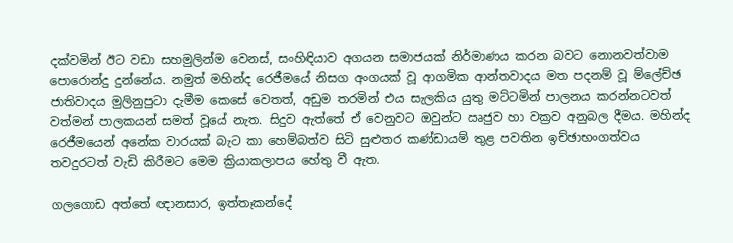දක්වමින් ඊට වඩා සහමුලින්ම වෙනස්, සංහිඳියාව අගයන සමාජයක් නිර්මාණය කරන බවට නොනවත්වාම පොරොන්දු දුන්නේය. නමුත් මහින්ද රෙජීමයේ නිසග අංගයක් වූ ආගමික ආන්තවාදය මත පදනම් වූ ම්ලේච්ඡ ජාතිවාදය මුලිනුපුටා දැමීම කෙසේ වෙතත්, අඩුම තරමින් එය සැලකිය යුතු මට්ටමින් පාලනය කරන්නටවත් වත්මන් පාලකයන් සමත් වූයේ නැත. සිදුව ඇත්තේ ඒ වෙනුවට ඔවුන්ට ඍජුව හා වක්‍රව අනුබල දීමය. මහින්ද රෙජීමයෙන් අනේක වාරයක් බැට කා හෙම්බත්ව සිටි සුළුතර කණ්ඩායම් තුළ පවතින ඉච්ඡාභංගත්වය තවදුරටත් වැඩි කිරීමට මෙම ක්‍රියාකලාපය හේතු වී ඇත.

ගලගොඩ අත්තේ ඥානසාර, ඉත්තෑකන්දේ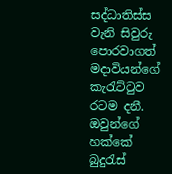සද්ධාතිස්ස වැනි සිවුරු පොරවාගත් මදාවියන්ගේ කැරැට්ටුව රටම දනී. ඔවුන්ගේ හක්කේ බුදුරැස්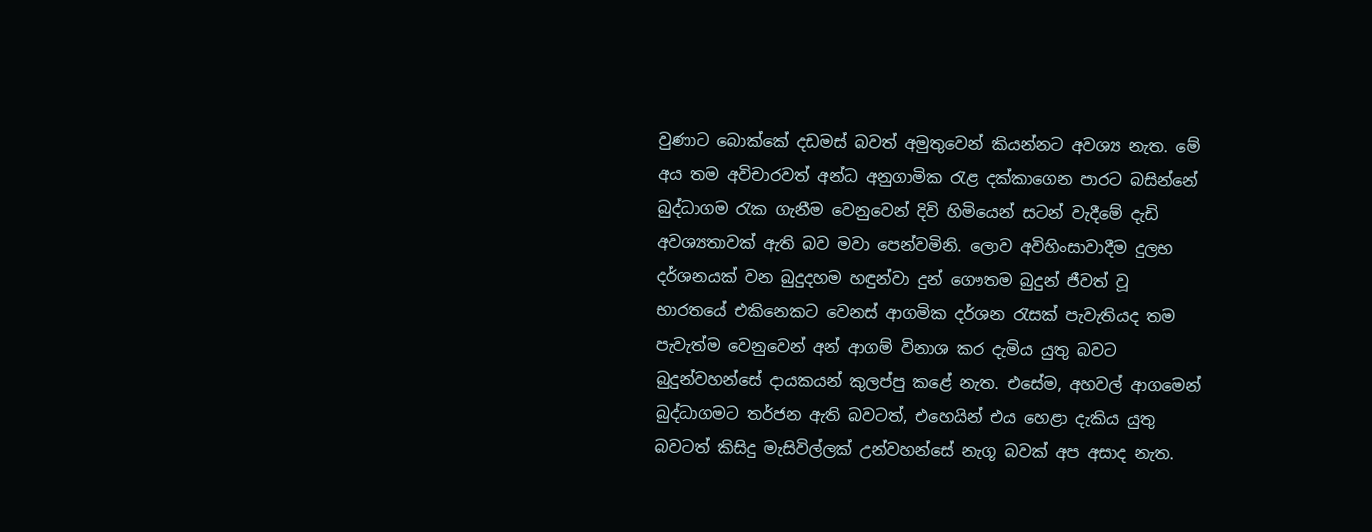වුණාට බොක්කේ දඩමස් බවත් අමුතුවෙන් කියන්නට අවශ්‍ය නැත. මේ අය තම අවිචාරවත් අන්ධ අනුගාමික රැළ දක්කාගෙන පාරට බසින්නේ බුද්ධාගම රැක ගැනීම වෙනුවෙන් දිවි හිමියෙන් සටන් වැදීමේ දැඩි අවශ්‍යතාවක් ඇති බව මවා පෙන්වමිනි. ලොව අවිහිංසාවාදීම දුලභ දර්ශනයක් වන බුදුදහම හඳුන්වා දුන් ගෞතම බුදුන් ජීවත් වූ භාරතයේ එකිනෙකට වෙනස් ආගමික දර්ශන රැසක් පැවැතියද තම පැවැත්ම වෙනුවෙන් අන් ආගම් විනාශ කර දැමිය යුතු බවට බුදුන්වහන්සේ දායකයන් කුලප්පු කළේ නැත. එසේම, අහවල් ආගමෙන් බුද්ධාගමට තර්ජන ඇති බවටත්, එහෙයින් එය හෙළා දැකිය යුතු බවටත් කිසිදු මැසිවිල්ලක් උන්වහන්සේ නැගූ බවක් අප අසාද නැත.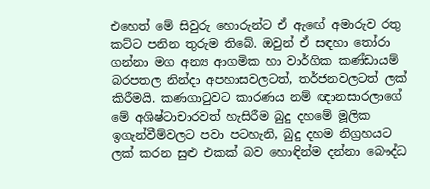එහෙත් මේ සිවුරු හොරුන්ට ඒ ඇඟේ අමාරුව රතු කට්ට පනින තුරුම තිබේ. ඔවුන් ඒ සඳහා තෝරා ගන්නා මග අන්‍ය ආගමික හා වාර්ගික කණ්ඩායම් බරපතල නින්දා අපහාසවලටත්, තර්ජනවලටත් ලක් කිරීමයි. කණගාටුවට කාරණය නම් ඥානසාරලාගේ මේ අශිෂ්ටාචාරවත් හැසිරීම බුදු දහමේ මූලික ඉගැන්වීම්වලට පවා පටහැනි, බුදු දහම නිග්‍රහයට ලක් කරන සුළු එකක් බව හොඳින්ම දන්නා බෞද්ධ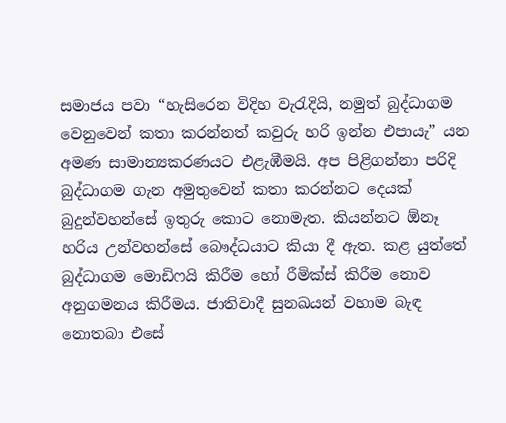සමාජය පවා “හැසිරෙන විදිහ වැරැදියි, නමුත් බුද්ධාගම වෙනුවෙන් කතා කරන්නත් කවුරු හරි ඉන්න එපායැ” යන අමණ සාමාන්‍යකරණයට එළැඹීමයි. අප පිළිගන්නා පරිදි බුද්ධාගම ගැන අමුතුවෙන් කතා කරන්නට දෙයක් බුදුන්වහන්සේ ඉතුරු කොට නොමැත. කියන්නට ඕනෑ හරිය උන්වහන්සේ බෞද්ධයාට කියා දී ඇත. කළ යුත්තේ බුද්ධාගම මොඩිෆයි කිරීම හෝ රීමික්ස් කිරීම නොව අනුගමනය කිරීමය. ජාතිවාදී සුනඛයන් වහාම බැඳ නොතබා එසේ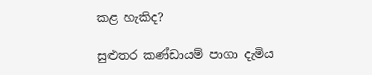කළ හැකිද?

සුළුතර කණ්ඩායම් පාගා දැමිය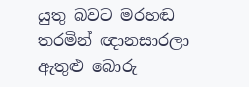යුතු බවට මරහඬ තරමින් ඥානසාරලා ඇතුළු බොරු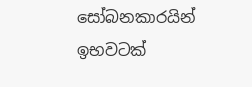සෝබනකාරයින් ඉභවටක්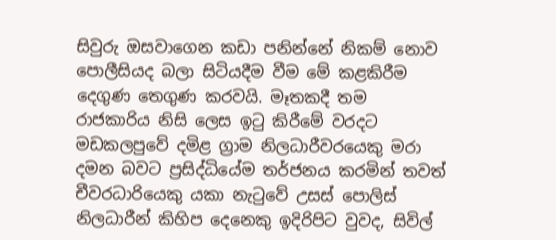සිවුරු ඔසවාගෙන කඩා පනින්නේ නිකම් නොව පොලීසියද බලා සිටියදීම වීම මේ කළකිරීම දෙගුණ තෙගුණ කරවයි. මෑතකදී තම රාජකාරිය නිසි ලෙස ඉටු කිරීමේ වරදට මඩකලපුවේ දමිළ ග්‍රාම නිලධාරීවරයෙකු මරා දමන බවට ප්‍රසිද්ධියේම තර්ජනය කරමින් තවත් චීවරධාරියෙකු යකා නැටුවේ උසස් පොලිස් නිලධාරීන් කිහිප දෙනෙකු ඉදිරිපිට වුවද, සිවිල්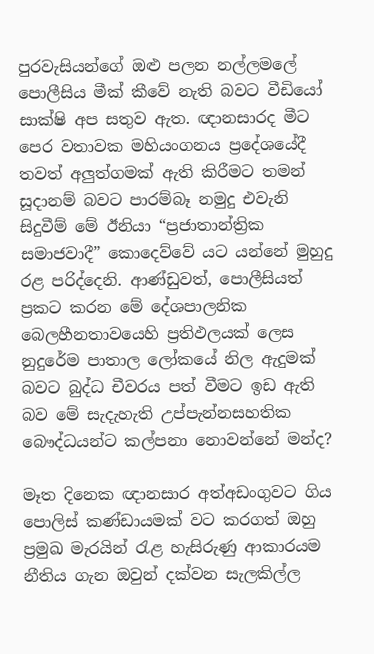පුරවැසියන්ගේ ඔළු පලන නල්ලමලේ පොලීසිය මීක් කීවේ නැති බවට වීඩියෝ සාක්ෂි අප සතුව ඇත. ඥානසාරද මීට පෙර වතාවක මහියංගනය ප්‍රදේශයේදී තවත් අලුත්ගමක් ඇති කිරීමට තමන් සූදානම් බවට පාරම්බෑ නමුදු එවැනි සිදුවීම් මේ ඊනියා “ප්‍රජාතාන්ත්‍රික සමාජවාදී” කොදෙව්වේ යට යන්නේ මුහුදු රළ පරිද්දෙනි. ආණ්ඩුවත්, පොලීසියත් ප්‍රකට කරන මේ දේශපාලනික බෙලහීනතාවයෙහි ප්‍රතිඵලයක් ලෙස නුදුරේම පාතාල ලෝකයේ නිල ඇදුමක් බවට බුද්ධ චීවරය පත් වීමට ඉඩ ඇති බව මේ සැදැහැති උප්පැන්නසහතික බෞද්ධයන්ට කල්පනා නොවන්නේ මන්ද?

මෑත දිනෙක ඥානසාර අත්අඩංගුවට ගිය පොලිස් කණ්ඩායමක් වට කරගත් ඔහු ප්‍රමුඛ මැරයින් රැළ හැසිරුණු ආකාරයම නීතිය ගැන ඔවුන් දක්වන සැලකිල්ල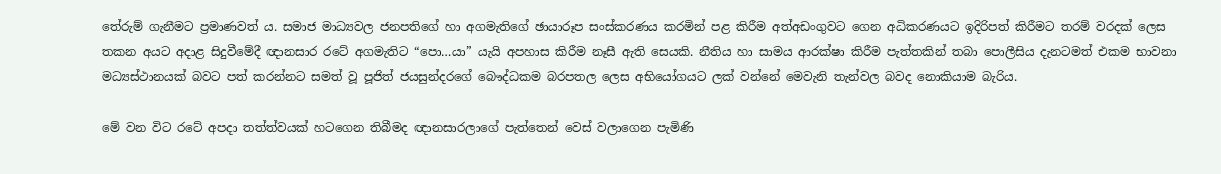තේරුම් ගැනීමට ප්‍රමාණවත් ය. සමාජ මාධ්‍යවල ජනපතිගේ හා අගමැතිගේ ඡායාරූප සංස්කරණය කරමින් පළ කිරීම අත්අඩංගුවට ගෙන අධිකරණයට ඉදිරිපත් කිරීමට තරම් වරදක් ලෙස තකන අයට අදාළ සිදුවීමේදී ඥානසාර රටේ අගමැතිට “පො…යා” යැයි අපහාස කිරීම නෑසී ඇති සෙයකි. නීතිය හා සාමය ආරක්ෂා කිරීම පැත්තකින් තබා පොලීසිය දැනටමත් එකම භාවනා මධ්‍යස්ථානයක් බවට පත් කරන්නට සමත් වූ පූජිත් ජයසුන්දරගේ බෞද්ධකම බරපතල ලෙස අභියෝගයට ලක් වන්නේ මෙවැනි තැන්වල බවද නොකියාම බැරිය.

මේ වන විට රටේ අපදා තත්ත්වයක් හටගෙන තිබීමද ඥානසාරලාගේ පැත්තෙන් වෙස් වලාගෙන පැමිණි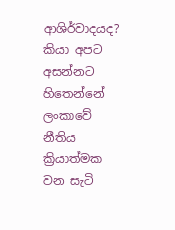ආශිර්වාදයද? කියා අපට අසන්නට හිතෙන්නේ ලංකාවේ නීතිය ක්‍රියාත්මක වන සැටි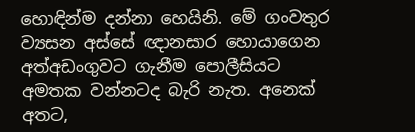හොඳින්ම දන්නා හෙයිනි. මේ ගංවතුර ව්‍යසන අස්සේ ඥානසාර හොයාගෙන අත්අඩංගුවට ගැනීම පොලීසියට අමතක වන්නටද බැරි නැත. අනෙක් අතට,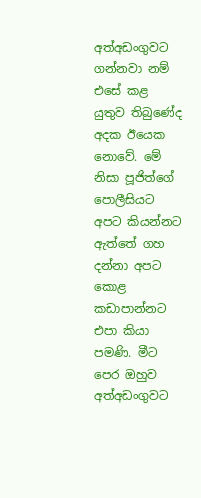අත්අඩංගුවට ගන්නවා නම් එසේ කළ යුතුව තිබුණේද අදක ඊයෙක නොවේ. මේ නිසා පූජිත්ගේ පොලීසියට අපට කියන්නට ඇත්තේ ගහ දන්නා අපට කොළ කඩාපාන්නට එපා කියා පමණි. මීට පෙර ඔහුව අත්අඩංගුවට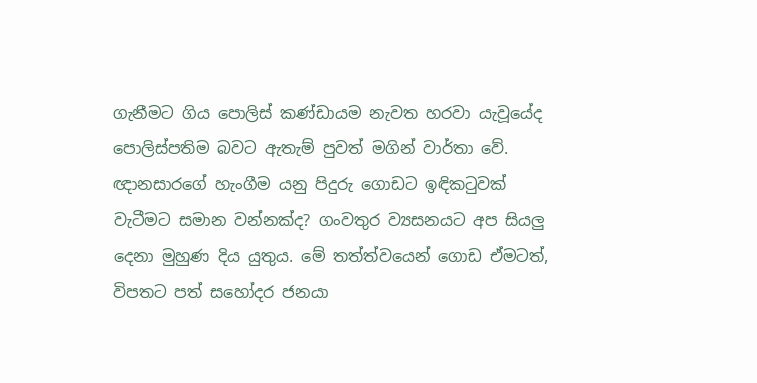ගැනීමට ගිය පොලිස් කණ්ඩායම නැවත හරවා යැවූයේද පොලිස්පතිම බවට ඇතැම් පුවත් මගින් වාර්තා වේ. ඥානසාරගේ හැංගීම යනු පිදුරු ගොඩට ඉඳිකටුවක් වැටීමට සමාන වන්නක්ද? ගංවතුර ව්‍යසනයට අප සියලු දෙනා මුහුණ දිය යුතුය. මේ තත්ත්වයෙන් ගොඩ ඒමටත්, විපතට පත් සහෝදර ජනයා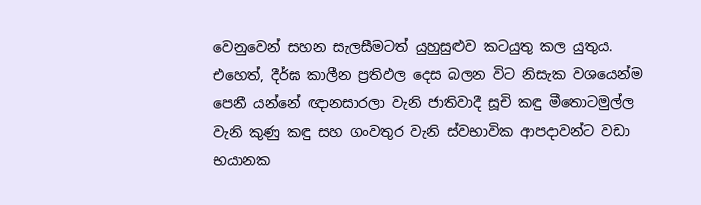වෙනුවෙන් සහන සැලසීමටත් යුහුසුළුව කටයුතු කල යුතුය. එහෙත්, දීර්ඝ කාලීන ප්‍රතිඵල දෙස බලන විට නිසැක වශයෙන්ම පෙනී යන්නේ ඥානසාරලා වැනි ජාතිවාදී සූචි කඳු මීතොටමුල්ල වැනි කුණු කඳු සහ ගංවතුර වැනි ස්වභාවික ආපදාවන්ට වඩා භයානක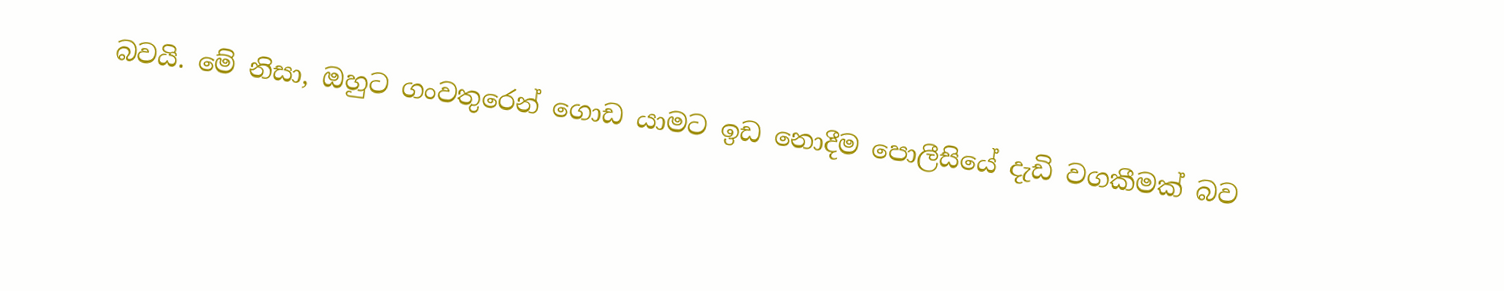බවයි. මේ නිසා, ඔහුට ගංවතුරෙන් ගොඩ යාමට ඉඩ නොදීම පොලීසියේ දැඩි වගකීමක් බව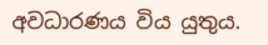අවධාරණය විය යුතුය.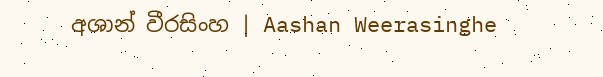අශාන් වීරසිංහ | Aashan Weerasinghe